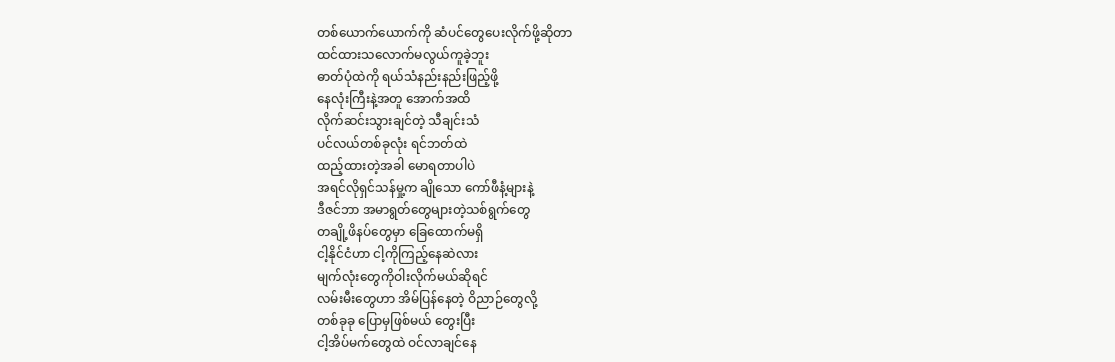တစ်ယောက်ယောက်ကို ဆံပင်တွေပေးလိုက်ဖို့ဆိုတာ
ထင်ထားသလောက်မလွယ်ကူခဲ့ဘူး
ဓာတ်ပုံထဲကို ရယ်သံနည်းနည်းဖြည့်ဖို့
နေလုံးကြီးနဲ့အတူ အောက်အထိ
လိုက်ဆင်းသွားချင်တဲ့ သီချင်းသံ
ပင်လယ်တစ်ခုလုံး ရင်ဘတ်ထဲ
ထည့်ထားတဲ့အခါ မောရတာပါပဲ
အရင်လိုရှင်သန်မှု့က ချိုသော ကော်ဖီနံ့များနဲ့
ဒီဇင်ဘာ အမာရွတ်တွေများတဲ့သစ်ရွက်တွေ
တချို့ဖိနပ်တွေမှာ ခြေထောက်မရှိ
ငါ့နိုင်ငံဟာ ငါ့ကိုကြည့်နေဆဲလား
မျက်လုံးတွေကိုဝါးလိုက်မယ်ဆိုရင်
လမ်းမီးတွေဟာ အိမ်ပြန်နေတဲ့ ဝိညာဉ်တွေလို့
တစ်ခုခု ပြောမှဖြစ်မယ် တွေးပြီး
ငါ့အိပ်မက်တွေထဲ ဝင်လာချင်နေ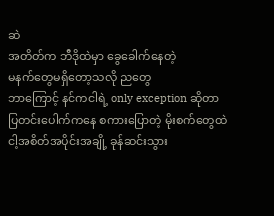ဆဲ
အတိတ်က ဘီဒိုထဲမှာ ခွေခေါက်နေတဲ့
မနက်တွေမရှိတော့သလို ညတွေ
ဘာကြောင့် နင်ကငါရဲ့ only exception ဆိုတာ
ပြတင်းပေါက်ကနေ စကားပြောတဲ့ မိုးစက်တွေထဲ
ငါ့အစိတ်အပိုင်းအချို့ ခုန်ဆင်းသွား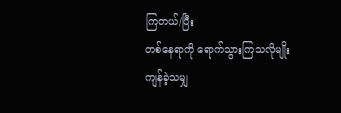ကြတယ်/ပြီး
တစ်နေရာကို ရောက်သွားကြသလိုမျိုး
ကျန်ခဲ့သမျှ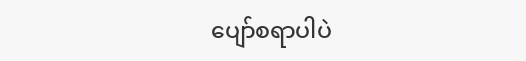ပျော်စရာပါပဲ